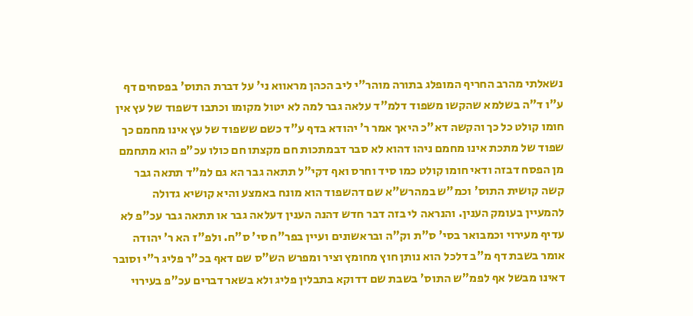נשאלתי מהרב החריף המופלג בתורה מוהר"י ליב הכהן מראווא ני' על דברת התוס' בפסחים דף ע"ו ד"ה בשלמא שהקשו משפוד דלמ"ד עלאה גבר למה לא יטול מקומו וכתבו דשפוד של עץ אין חומו קולט כל כך והקשה דא"כ היאך אמר ר' יהודא בדף ע"ד כשם ששפוד של עץ אינו מחמם כך שפוד של מתכת אינו מחמם ניהו דהוא לא סבר דבמתכות חם מקצתו חם כולו עכ"פ הוא מתחמם מן הפסח דבזה ודאי חומו קולט כמו סיד וחרס ואף דקי"ל תתאה גבר הא גם למ"ד תתאה גבר קשה קושית התוס' וכמ"ש במהרש"א שם דהשפוד הוא מונח באמצע והיא קושיא גדולה להמעיין בעומק הענין. והנראה לי בזה דבר חדש דהנה הענין דעלאה גבר או תתאה גבר עכ"פ לא עדיף מעירוי וכמבואר בסי' ס"ת וק"ה ובראשונים ועיין בפר"ח סי' ס"ח. ולפ"ז הא ר' יהודה אומר בשבת דף מ"ב דלכל הוא נותן חוץ מחומץ וציר ומפרש הש"ס שם דאף בכ"ר פליג ר"י וסובר דאינו מבשל אף לפמ"ש התוס' בשבת שם דדוקא בתבלין פליג ולא בשאר דברים עכ"פ בעירוי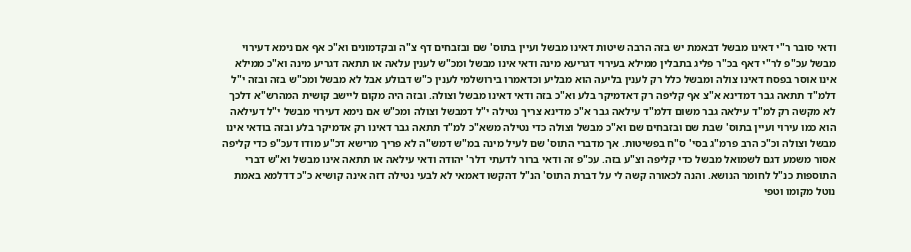ודאי סובר ר"י דאינו מבשל דבאמת יש בזה הרבה שיטות דאינו מבשל ועיין בתוס' שם ובזבחים דף צ"ה ובקדמונים וא"כ אף אם נימא דעירוי מבשל עכ"פ לר"י דאף בכ"ר פליג בתבלין ממילא בעירוי דגריעא מינה ודאי אינו מבשל ומכ"ש לענין עלאה או תתאה דגריע מינה וא"כ ממילא אינו אוסר בפסח דאינו צולה ומבשל כלל רק לענין בליעה הוא מבליע וכדאמרו בירושלמי לענין כ"ש דבולע אבל לא מבשל ומכ"ש בזה ובזה י"ל דלמ"ד תתאה גבר דמדינא א"צ אף קליפה רק דאדמיקר בלע וא"כ בזה ודאי דאינו מבשל וצולה. ובזה היה מקום ליישב קושית המהרש"א דלכך לא מקשה רק למ"ד עילאה גבר משום דלמ"ד עילאה גבר א"כ מדינא צריך נטילה י"ל דמבשל וצולה ומכ"ש אם נימא דעירוי מבשל י"ל דעילאה הוא כמו עירוי ועיין בתוס' שבת שם ובזבחים שם וא"כ מבשל וצולה כדי נטילה משא"כ למ"ד תתאה גבר דאינו רק אדמיקר בלע ובזה בודאי אינו מבשל וצולה וכ"כ הרב פרמ"ג בסי' ס"ח בפשיטות. אך מדברי התוס' שם לעיל מינה במ"ש דמש"ה לא פריך מרישא דכ"ע מודו דעכ"פ כדי קליפה אסור משמע דגם לשמואל מבשל כדי קליפה וצ"ע בזה. עכ"פ זה ודאי ברור לדעתי דלר' יהודה ודאי עילאה או תתאה אינו מבשל וא"ש דברי התוספות כנ"ל לחומר הנושא. והנה לכאורה קשה לי על דברת התוס' הנ"ל דהקשו דאמאי לא לבעי נטילה דזה אינה קושיא כ"כ דדלמא באמת נוטל מקומו וטפי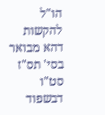הו"ל להקשות דהא מבואר בסי' תס"ז סט"ו דבשפוד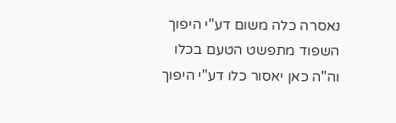נאסרה כלה משום דע"י היפוך השפוד מתפשט הטעם בכלו וה"ה כאן יאסור כלו דע"י היפוך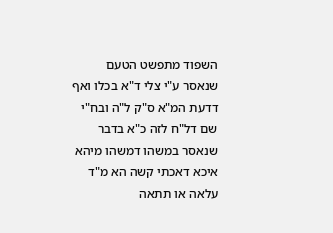השפוד מתפשט הטעם שנאסר ע"י צלי ד"א בכלו ואף דדעת המ"א ס"ק ל"ה ובח"י שם דל"ח לזה כ"א בדבר שנאסר במשהו דמשהו מיהא איכא דאכתי קשה הא מ"ד עלאה או תתאה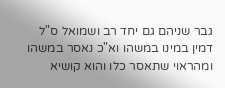גבר שניהם גם יחד רב ושמואל ס"ל דמין במינו במשהו וא"כ נאסר במשהו ומהראוי שתאסר כלו והוא קושיא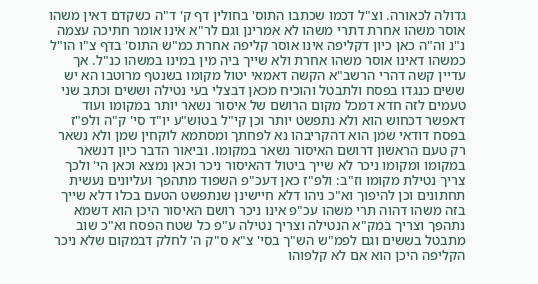גדולה לכאורה. וצ"ל דכמו שכתבו התוס' בחולין דף ק' ד"ה כשקדם דאין משהו אוסר משהו אחרת דתרי משהו לא אמרינן וגם לר"א אינו אומר חתיכה עצמה נ"נ וה"ה כאן כיון דקליפה אינו אוסר קליפה אחרת כמ"ש התוס' בדף צ"ו הו"ל כמשהו דאינו אוסר משהו אחרת ולא שייך ביה מין במינו במשהו כנ"ל. אך עדיין קשה דהרי הרשב"א הקשה דאמאי יטול מקומו בשנטף מרוטבו הא יש ששים כנגדו בפסח ולתבטל והוכיח מכאן דבצלי בעי נטילה וששים וכתב שני טעמים לזה חדא דמכל מקום הרושם של איסור נשאר יותר במקומו ועוד דאפשר דכחוש הוא ולא נתפשט יותר וכן קי"ל בטוש"ע יו"ד סי' ק"ה ולפ"ז בפסח דודאי שמן הוא דהקריבהו נא לפחתך ומסתמא לוקחין שמן ולא נשאר רק טעם הראשון דרושם האיסור נשאר במקומו. וביאור הדבר כיון דנשאר במקומו ומקומו ניכר לא שייך ביטול דהאיסור ניכר וכאן נמצא וכאן הי' ולכך צריך נטילת מקומו וז"ב: ולפ"ז כאן דעכ"פ השפוד מתהפך ועליונים נעשית תחתונים וכן להיפוך וא"כ ניהו דלא חיישינן שנתפשט הטעם בכלו דלא שייך בזה משהו דהוה תרי משהו עכ"פ אינו ניכר רושם האיסור היכן הוא דשמא נתהפך וצריך במק"א הנטילה וצריך נטילה ע"פ כל שטח הפסח וא"כ שוב מתבטל בששים וגם לפמ"ש הש"ך בסי' צ"א ס"ק ה' לחלק דבמקום שלא ניכר הקליפה היכן הוא אם לא קלפוהו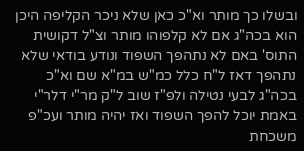ובשלו כך מותר וא"כ כאן שלא ניכר הקליפה היכן הוא בכה"ג אם לא קלפוהו מותר וצ"ל דקושית התוס' באם לא נתהפך השפוד ונודע בודאי שלא נתהפך דאז ל"ח כלל כמ"ש במ"א שם וא"כ בכה"ג לבעי נטילה ולפ"ז שוב ל"ק מר"י דלר"י באמת יוכל להפך השפוד ואז יהיה מותר ועכ"פ משכחת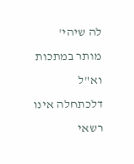לה שיהי' מותר במתכות וא"ל דלכתחלה אינו רשאי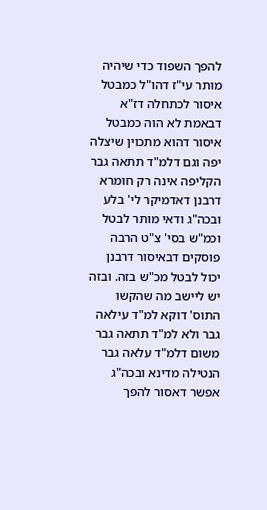להפך השפוד כדי שיהיה מותר עי"ז דהו"ל כמבטל איסור לכתחלה דז"א דבאמת לא הוה כמבטל איסור דהוא מתכוין שיצלה יפה וגם דלמ"ד תתאה גבר הקליפה אינה רק חומרא דרבנן דאדמיקר לי' בלע ובכה"ג ודאי מותר לבטל וכמ"ש בסי' צ"ט הרבה פוסקים דבאיסור דרבנן יכול לבטל מכ"ש בזה. ובזה יש ליישב מה שהקשו התוס' דוקא למ"ד עילאה גבר ולא למ"ד תתאה גבר משום דלמ"ד עלאה גבר הנטילה מדינא ובכה"ג אפשר דאסור להפך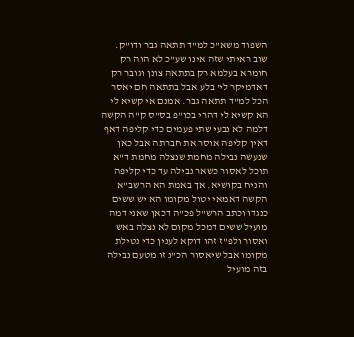השפוד משא"כ למ"ד תתאה גבר ודו"ק. שוב ראיתי שזה אינו שע"כ לא הוה רק חומרא בעלמא רק בתתאה צונן וגובר רק דאדמיקר לי' בלע אבל בתתאה חם יאסר הכל למ"ד תתאה גבר. אמנם אי קשיא לי הא קשיא לי דהרי בכו"פ בס"ס ק"ה הקשה דלמה לא נבעי שתי פעמים כדי קליפה דאף דאין קליפה אוסר את חברתה אבל כאן שנעשה נבילה מחמת שנצלה מחמת ד"א תוכל לאסור כשאר נבילה עד כדי קליפה והניח בקושיא. אך באמת הא הרשב"א הקשה דאמאי יטול מקומו הא יש ששים כנגדו וכתב הרש"ל פכ"ה דכאן שאני דמה מועיל ששים דמכל מקום לא נצלה באש ואסור ולפ"ז זהו דוקא לענין כדי נטילת מקומו אבל שיאסור הכ"נ זו מטעם נבילה בזה מועיל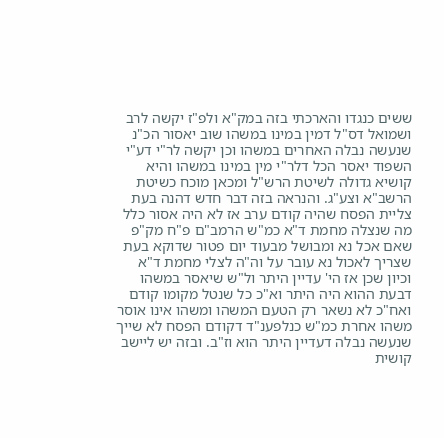ששים כנגדו והארכתי בזה במק"א ולפ"ז יקשה לרב ושמואל דס"ל דמין במינו במשהו שוב יאסור הכ"נ שנעשה נבלה האחרים במשהו וכן יקשה לר"י דע"י השפוד יאסר הכל דלר"י מין במינו במשהו והיא קושיא גדולה לשיטת הרש"ל ומכאן מוכח כשיטת הרשב"א וצע"ג. והנראה בזה דבר חדש דהנה בעת צליית הפסח שהיה קודם ערב אז לא היה אסור כלל מה שנצלה מחמת ד"א כמ"ש הרמב"ם פ"ח מק"פ שאם אכל נא ומבושל מבעוד יום פטור שדוקא בעת שצריך לאכול נא עובר על וה"ה לצלי מחמת ד"א וכיון שכן אז הי' עדיין היתר ול"ש שיאסר במשהו דבעת ההוא היה היתר וא"כ כל שנטל מקומו קודם ואח"כ לא נשאר רק הטעם המשהו ומשהו אינו אוסר משהו אחרת כמ"ש כנלפענ"ד דקודם הפסח לא שייך שנעשה נבלה דעדיין היתר הוא וז"ב. ובזה יש ליישב קושית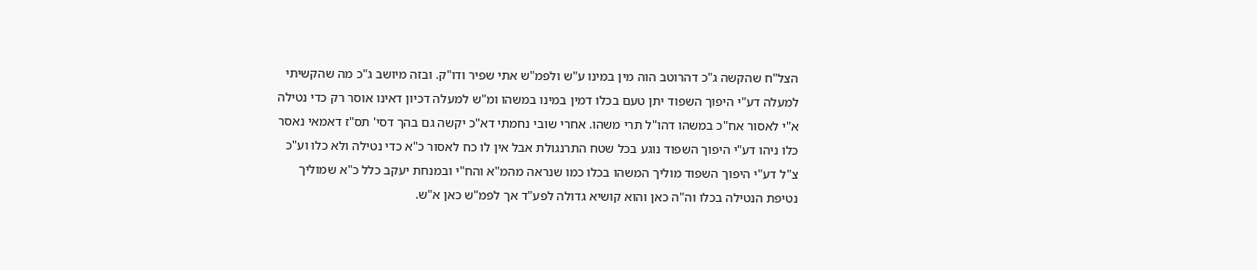הצל"ח שהקשה ג"כ דהרוטב הוה מין במינו ע"ש ולפמ"ש אתי שפיר ודו"ק. ובזה מיושב ג"כ מה שהקשיתי למעלה דע"י היפוך השפוד יתן טעם בכלו דמין במינו במשהו ומ"ש למעלה דכיון דאינו אוסר רק כדי נטילה א"י לאסור אח"כ במשהו דהו"ל תרי משהו. אחרי שובי נחמתי דא"כ יקשה גם בהך דסי' תס"ז דאמאי נאסר כלו ניהו דע"י היפוך השפוד נוגע בכל שטח התרנגולת אבל אין לו כח לאסור כ"א כדי נטילה ולא כלו וע"כ צ"ל דע"י היפוך השפוד מוליך המשהו בכלו כמו שנראה מהמ"א והח"י ובמנחת יעקב כלל כ"א שמוליך נטיפת הנטילה בכלו וה"ה כאן והוא קושיא גדולה לפע"ד אך לפמ"ש כאן א"ש.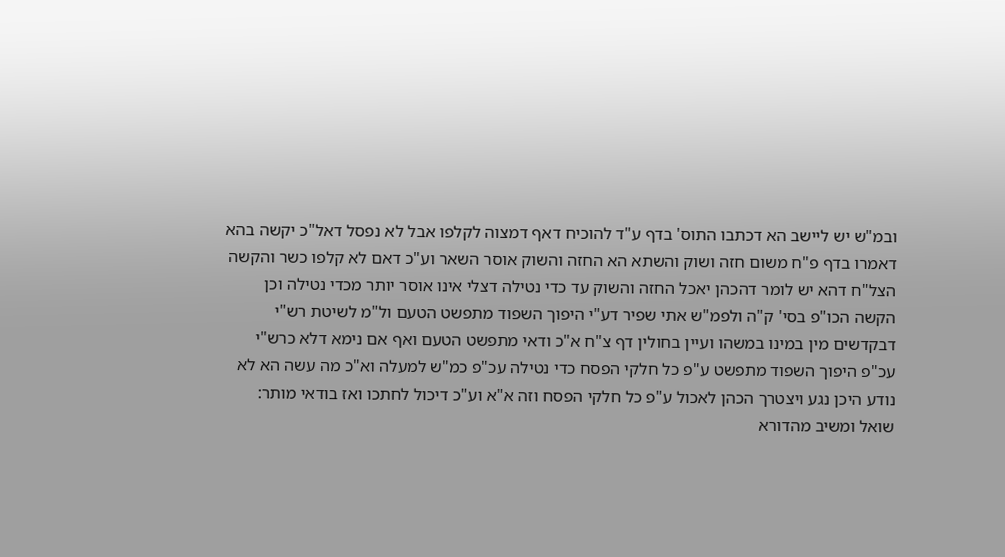ובמ"ש יש ליישב הא דכתבו התוס' בדף ע"ד להוכיח דאף דמצוה לקלפו אבל לא נפסל דאל"כ יקשה בהא דאמרו בדף פ"ח משום חזה ושוק והשתא הא החזה והשוק אוסר השאר וע"כ דאם לא קלפו כשר והקשה הצל"ח דהא יש לומר דהכהן יאכל החזה והשוק עד כדי נטילה דצלי אינו אוסר יותר מכדי נטילה וכן הקשה הכו"פ בסי' ק"ה ולפמ"ש אתי שפיר דע"י היפוך השפוד מתפשט הטעם ול"מ לשיטת רש"י דבקדשים מין במינו במשהו ועיין בחולין דף צ"ח א"כ ודאי מתפשט הטעם ואף אם נימא דלא כרש"י עכ"פ היפוך השפוד מתפשט ע"פ כל חלקי הפסח כדי נטילה עכ"פ כמ"ש למעלה וא"כ מה עשה הא לא נודע היכן נגע ויצטרך הכהן לאכול ע"פ כל חלקי הפסח וזה א"א וע"כ דיכול לחתכו ואז בודאי מותר:
שואל ומשיב מהדורא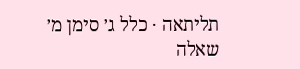תליתאה · כלל ג׳ סימן מ׳
שאלה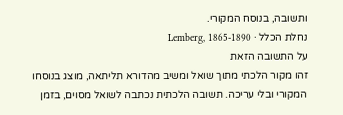ותשובה, בנוסח המקורי.
נחלת הכלל · Lemberg, 1865-1890
על התשובה הזאת
זהו מקור הלכתי מתוך שואל ומשיב מהדורא תליתאה, מוצג בנוסחו המקורי ובלי עריכה. תשובה הלכתית נכתבה לשואל מסוים, בזמן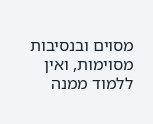מסוים ובנסיבות מסוימות, ואין ללמוד ממנה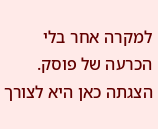למקרה אחר בלי הכרעה של פוסק. הצגתה כאן היא לצורך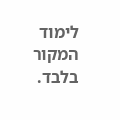לימוד המקור בלבד.